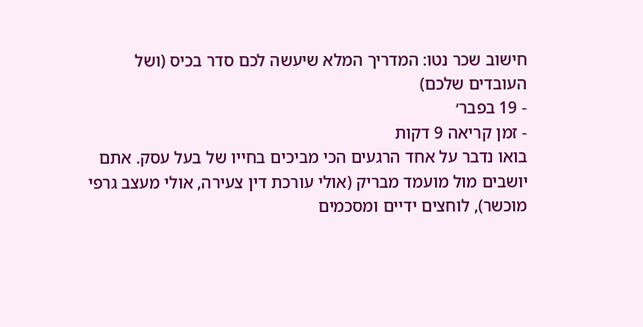חישוב שכר נטו: המדריך המלא שיעשה לכם סדר בכיס (ושל העובדים שלכם)
- 19 בפבר׳
- זמן קריאה 9 דקות
בואו נדבר על אחד הרגעים הכי מביכים בחייו של בעל עסק. אתם יושבים מול מועמד מבריק (אולי עורכת דין צעירה, אולי מעצב גרפי מוכשר), לוחצים ידיים ומסכמים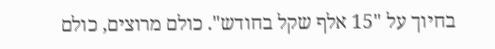בחיוך על "15 אלף שקל בחודש". כולם מרוצים, כולם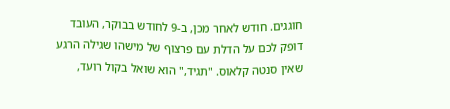חוגגים. חודש לאחר מכן, ב-9 לחודש בבוקר, העובד דופק לכם על הדלת עם פרצוף של מישהו שגילה הרגע שאין סנטה קלאוס. "תגיד," הוא שואל בקול רועד,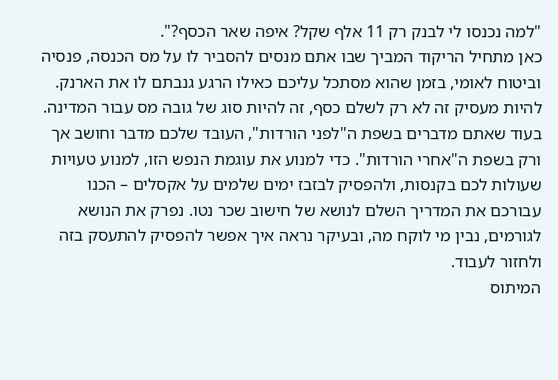"למה נכנסו לי לבנק רק 11 אלף שקל? איפה שאר הכסף?".
כאן מתחיל הריקוד המביך שבו אתם מנסים להסביר לו על מס הכנסה, פנסיה וביטוח לאומי, בזמן שהוא מסתכל עליכם כאילו הרגע גנבתם לו את הארנק.
להיות מעסיק זה לא רק לשלם כסף, זה להיות סוג של גובה מס עבור המדינה. בעוד שאתם מדברים בשפת ה"לפני הורדות", העובד שלכם מדבר וחושב אך ורק בשפת ה"אחרי הורדות". כדי למנוע את עוגמת הנפש הזו, למנוע טעויות שעולות לכם בקנסות, ולהפסיק לבזבז ימים שלמים על אקסלים – הכנו עבורכם את המדריך השלם לנושא של חישוב שכר נטו. נפרק את הנושא לגורמים, נבין מי לוקח מה, ובעיקר נראה איך אפשר להפסיק להתעסק בזה ולחזור לעבוד.
המיתוס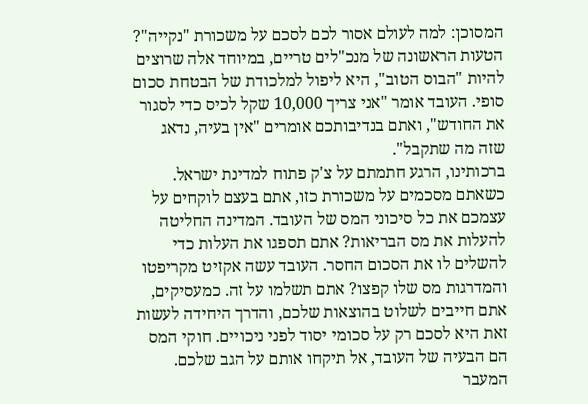המסוכן: למה לעולם אסור לכם לסכם על משכורת "נקייה"?
הטעות הראשונה של מנכ"לים טריים, במיוחד אלה שרוצים להיות "הבוס הטוב", היא ליפול למלכודת של הבטחת סכום סופי. העובד אומר "אני צריך 10,000 שקל לכיס כדי לסגור את החודש", ואתם בנדיבותכם אומרים "אין בעיה, נדאג שזה מה שתקבל".
ברכותינו, הרגע חתמתם על צ'ק פתוח למדינת ישראל. כשאתם מסכמים על משכורת כזו, אתם בעצם לוקחים על עצמכם את כל סיכוני המס של העובד. המדינה החליטה להעלות את מס הבריאות? אתם תספגו את העלות כדי להשלים לו את הסכום החסר. העובד עשה אקזיט מקריפטו והמדרגות מס שלו קפצו? אתם תשלמו על זה. כמעסיקים, אתם חייבים לשלוט בהוצאות שלכם, והדרך היחידה לעשות זאת היא לסכם רק על סכומי יסוד לפני ניכויים. חוקי המס הם הבעיה של העובד, אל תיקחו אותם על הגב שלכם.
המעבר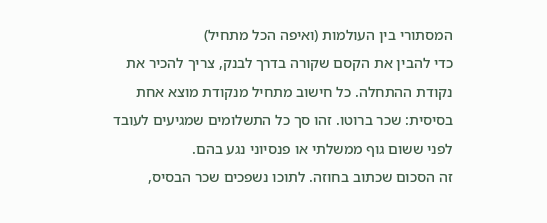המסתורי בין העולמות (ואיפה הכל מתחיל)
כדי להבין את הקסם שקורה בדרך לבנק, צריך להכיר את נקודת ההתחלה. כל חישוב מתחיל מנקודת מוצא אחת בסיסית: שכר ברוטו. זהו סך כל התשלומים שמגיעים לעובד לפני ששום גוף ממשלתי או פנסיוני נגע בהם.
זה הסכום שכתוב בחוזה. לתוכו נשפכים שכר הבסיס,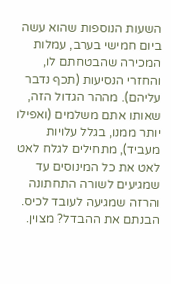השעות הנוספות שהוא עשה ביום חמישי בערב, עמלות המכירה שהבטחתם לו, והחזרי הנסיעות (תכף נדבר עליהם). מההר הגדול הזה, שאותו אתם משלמים (ואפילו יותר ממנו, בגלל עלויות מעביד), מתחילים לגלח לאט לאט את כל המינוסים עד שמגיעים לשורה התחתונה והרזה שמגיעה לעובד לכיס. הבנתם את ההבדל? מצוין.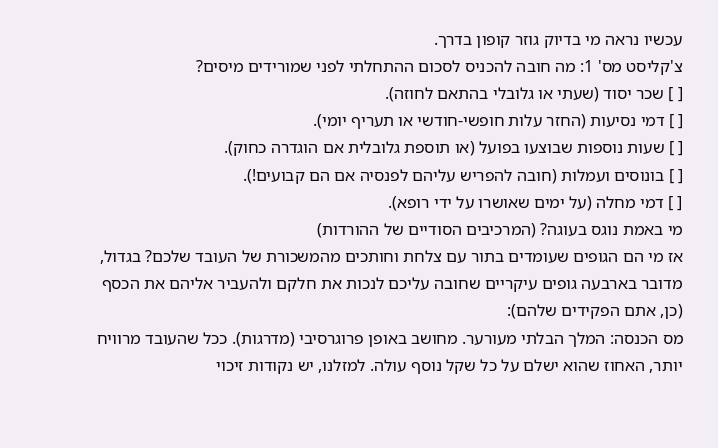עכשיו נראה מי בדיוק גוזר קופון בדרך.
צ'קליסט מס' 1: מה חובה להכניס לסכום ההתחלתי לפני שמורידים מיסים?
[ ] שכר יסוד (שעתי או גלובלי בהתאם לחוזה).
[ ] דמי נסיעות (החזר עלות חופשי-חודשי או תעריף יומי).
[ ] שעות נוספות שבוצעו בפועל (או תוספת גלובלית אם הוגדרה כחוק).
[ ] בונוסים ועמלות (חובה להפריש עליהם לפנסיה אם הם קבועים!).
[ ] דמי מחלה (על ימים שאושרו על ידי רופא).
מי באמת נוגס בעוגה? (המרכיבים הסודיים של ההורדות)
אז מי הם הגופים שעומדים בתור עם צלחת וחותכים מהמשכורת של העובד שלכם? בגדול, מדובר בארבעה גופים עיקריים שחובה עליכם לנכות את חלקם ולהעביר אליהם את הכסף (כן, אתם הפקידים שלהם):
מס הכנסה: המלך הבלתי מעורער. מחושב באופן פרוגרסיבי (מדרגות). ככל שהעובד מרוויח יותר, האחוז שהוא ישלם על כל שקל נוסף עולה. למזלנו, יש נקודות זיכוי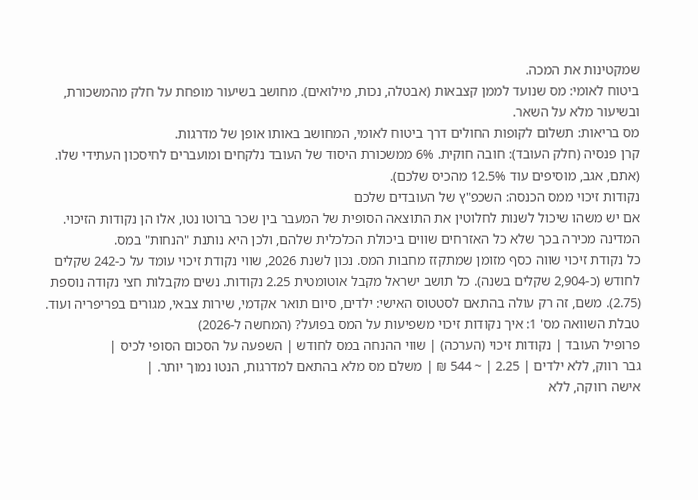שמקטינות את המכה.
ביטוח לאומי: מס שנועד לממן קצבאות (אבטלה, נכות, מילואים). מחושב בשיעור מופחת על חלק מהמשכורת, ובשיעור מלא על השאר.
מס בריאות: תשלום לקופות החולים דרך ביטוח לאומי, המחושב באותו אופן של מדרגות.
קרן פנסיה (חלק העובד): חובה חוקית. 6% ממשכורת היסוד של העובד נלקחים ומועברים לחיסכון העתידי שלו. (אתם, אגב, מוסיפים עוד 12.5% מהכיס שלכם).
נקודות זיכוי ממס הכנסה: השכפ"ץ של העובדים שלכם
אם יש משהו שיכול לשנות לחלוטין את התוצאה הסופית של המעבר בין שכר ברוטו נטו, אלו הן נקודות הזיכוי. המדינה מכירה בכך שלא כל האזרחים שווים ביכולת הכלכלית שלהם, ולכן היא נותנת "הנחות" במס.
כל נקודת זיכוי שווה כסף מזומן שמתקזז מחבות המס. נכון לשנת 2026, שווי נקודת זיכוי עומד על כ-242 שקלים לחודש (כ-2,904 שקלים בשנה). כל תושב ישראל מקבל אוטומטית 2.25 נקודות. נשים מקבלות חצי נקודה נוספת (2.75). משם, זה רק עולה בהתאם לסטטוס האישי: ילדים, סיום תואר אקדמי, שירות צבאי, מגורים בפריפריה ועוד.
טבלת השוואה מס' 1: איך נקודות זיכוי משפיעות על המס בפועל? (המחשה ל-2026)
פרופיל העובד | נקודות זיכוי (הערכה) | שווי ההנחה במס לחודש | השפעה על הסכום הסופי לכיס |
גבר רווק, ללא ילדים | 2.25 | ~ 544 ₪ | משלם מס מלא בהתאם למדרגות, הנטו נמוך יותר. |
אישה רווקה, ללא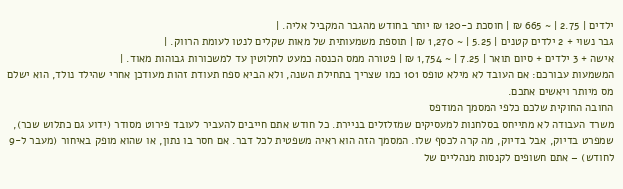ילדים | 2.75 | ~ 665 ₪ | חוסכת כ-120 ₪ יותר בחודש מהגבר המקביל אליה. |
גבר נשוי + 2 ילדים קטנים | 5.25 | ~ 1,270 ₪ | תוספת משמעותית של מאות שקלים לנטו לעומת הרווק. |
אישה + 3 ילדים + סיום תואר | 7.25 | ~ 1,754 ₪ | פטורה ממס הכנסה כמעט לחלוטין עד למשכורות גבוהות מאוד. |
המשמעות עבורכם: אם העובד לא מילא טופס 101 כמו שצריך בתחילת השנה, ולא הביא ספח תעודת זהות מעודכן אחרי שהילד נולד, הוא ישלם מס מיותר ויאשים אתכם.
החובה החוקית שלכם כלפי המסמך המודפס
משרד העבודה לא מתייחס בסלחנות למעסיקים שמזלזלים בניירת. כל חודש אתם חייבים להעביר לעובד פירוט מסודר (ידוע גם כתלוש שכר), שמפרט בדיוק, אבל בדיוק, מה קרה לכסף שלו. המסמך הזה הוא ראיה משפטית לכל דבר. אם חסר בו נתון, או שהוא מופק באיחור (מעבר ל-9 לחודש) – אתם חשופים לקנסות מנהליים של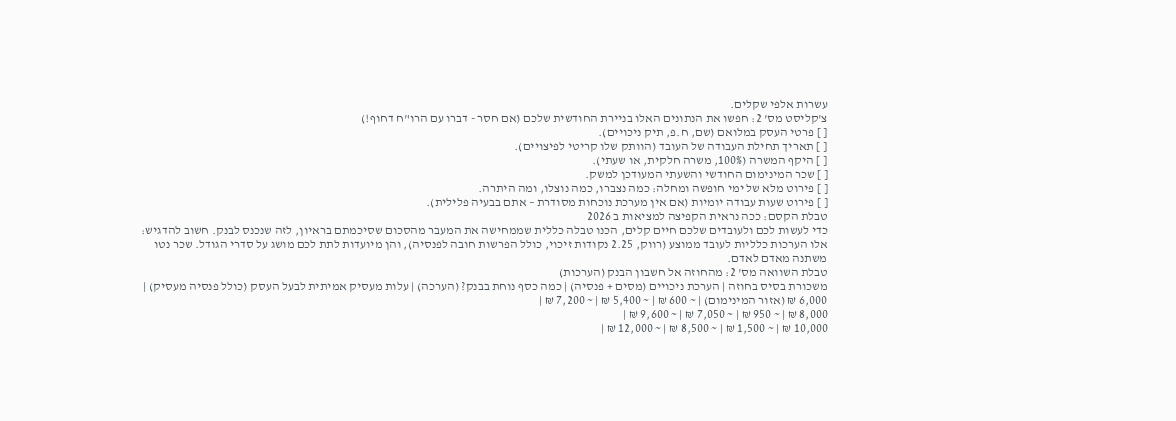עשרות אלפי שקלים.
צ'קליסט מס' 2: חפשו את הנתונים האלו בניירת החודשית שלכם (אם חסר - דברו עם הרו"ח דחוף!)
[ ] פרטי העסק במלואם (שם, ח.פ, תיק ניכויים).
[ ] תאריך תחילת העבודה של העובד (הוותק שלו קריטי לפיצויים).
[ ] היקף המשרה (100%, משרה חלקית, או שעתי).
[ ] שכר המינימום החודשי והשעתי המעודכן למשק.
[ ] פירוט מלא של ימי חופשה ומחלה: כמה נצברו, כמה נוצלו, ומה היתרה.
[ ] פירוט שעות עבודה יומיות (אם אין מערכת נוכחות מסודרת – אתם בבעיה פלילית).
טבלת הקסם: ככה נראית הקפיצה למציאות ב 2026
כדי לעשות לכם ולעובדים שלכם חיים קלים, הכנו טבלה כללית שממחישה את המעבר מהסכום שסיכמתם בראיון, לזה שנכנס לבנק. חשוב להדגיש: אלו הערכות כלליות לעובד ממוצע (רווק, 2.25 נקודות זיכוי, כולל הפרשות חובה לפנסיה), והן מיועדות לתת לכם מושג על סדרי הגודל. שכר נטו משתנה מאדם לאדם.
טבלת השוואה מס' 2: מהחוזה אל חשבון הבנק (הערכות)
משכורת בסיס בחוזה | הערכת ניכויים (מסים + פנסיה) | כמה כסף נוחת בבנק? (הערכה) | עלות מעסיק אמיתית לבעל העסק (כולל פנסיה מעסיק) |
6,000 ₪ (אזור המינימום) | ~ 600 ₪ | ~ 5,400 ₪ | ~ 7,200 ₪ |
8,000 ₪ | ~ 950 ₪ | ~ 7,050 ₪ | ~ 9,600 ₪ |
10,000 ₪ | ~ 1,500 ₪ | ~ 8,500 ₪ | ~ 12,000 ₪ |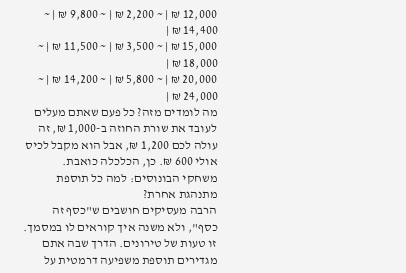12,000 ₪ | ~ 2,200 ₪ | ~ 9,800 ₪ | ~ 14,400 ₪ |
15,000 ₪ | ~ 3,500 ₪ | ~ 11,500 ₪ | ~ 18,000 ₪ |
20,000 ₪ | ~ 5,800 ₪ | ~ 14,200 ₪ | ~ 24,000 ₪ |
מה לומדים מזה? כל פעם שאתם מעלים לעובד את שורת החוזה ב-1,000 ₪, זה עולה לכם 1,200 ₪, אבל הוא מקבל לכיס אולי 600 ₪. כן, הכלכלה כואבת.
משחקי הבונוסים: למה כל תוספת מתנהגת אחרת?
הרבה מעסיקים חושבים ש"כסף זה כסף", ולא משנה איך קוראים לו במסמך. זו טעות של טירונים. הדרך שבה אתם מגדירים תוספת משפיעה דרמטית על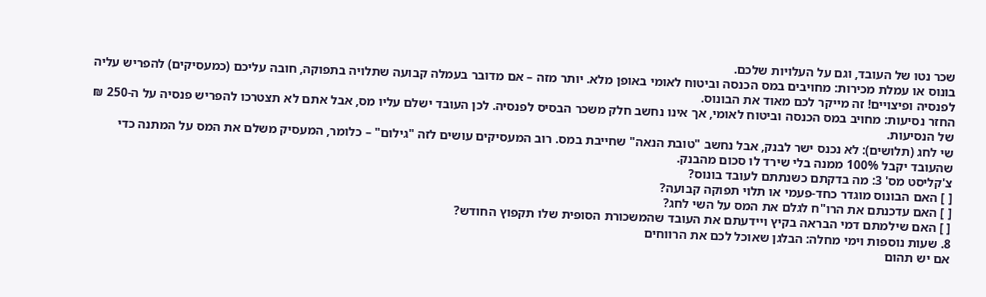שכר נטו של העובד, וגם על העלויות שלכם.
בונוס או עמלת מכירות: מחויבים במס הכנסה וביטוח לאומי באופן מלא. יותר מזה – אם מדובר בעמלה קבועה שתלויה בתפוקה, חובה עליכם (כמעסיקים) להפריש עליה לפנסיה ופיצויים! זה מייקר לכם מאוד את הבונוס.
החזר נסיעות: מחויב במס הכנסה וביטוח לאומי, אך אינו נחשב חלק משכר הבסיס לפנסיה. לכן העובד ישלם עליו מס, אבל אתם לא תצטרכו להפריש פנסיה על ה-250 ₪ של הנסיעות.
שי לחג (תלושים): לא נכנס ישר לבנק, אבל נחשב "טובת הנאה" שחייבת במס. רוב המעסיקים עושים לזה "גילום" – כלומר, המעסיק משלם את המס על המתנה כדי שהעובד יקבל 100% ממנה בלי שירד לו סכום מהבנק.
צ'קליסט מס' 3: מה בדקתם כשנתתם לעובד בונוס?
[ ] האם הבונוס מוגדר כחד-פעמי או תלוי תפוקה קבועה?
[ ] האם עדכנתם את הרו"ח לגלם את המס על השי לחג?
[ ] האם שילמתם דמי הבראה בקיץ ויידעתם את העובד שהמשכורת הסופית שלו תקפוץ החודש?
8. שעות נוספות וימי מחלה: הבלגן שאוכל לכם את הרווחים
אם יש תהום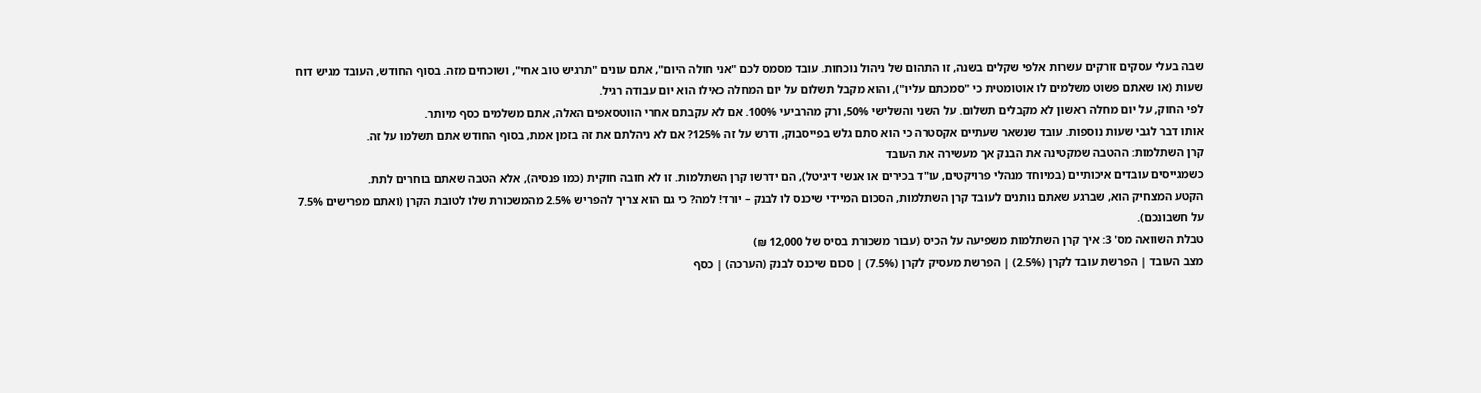שבה בעלי עסקים זורקים עשרות אלפי שקלים בשנה, זו התהום של ניהול נוכחות. עובד מסמס לכם "אני חולה היום", אתם עונים "תרגיש טוב אחי", ושוכחים מזה. בסוף החודש, העובד מגיש דוח שעות (או שאתם פשוט משלמים לו אוטומטית כי "סמכתם עליו"), והוא מקבל תשלום על יום המחלה כאילו הוא יום עבודה רגיל.
לפי החוק, על יום מחלה ראשון לא מקבלים תשלום. על השני והשלישי 50%, ורק מהרביעי 100%. אם לא עקבתם אחרי הווטסאפים האלה, אתם משלמים כסף מיותר.
אותו דבר לגבי שעות נוספות. עובד שנשאר שעתיים אקסטרה כי הוא סתם גלש בפייסבוק, ודרש על זה 125%? אם לא ניהלתם את זה בזמן אמת, בסוף החודש אתם תשלמו על זה.
קרן השתלמות: ההטבה שמקטינה את הבנק אך מעשירה את העובד
כשמגייסים עובדים איכותיים (במיוחד מנהלי פרויקטים, עו"ד בכירים או אנשי דיגיטל), הם ידרשו קרן השתלמות. זו לא חובה חוקית (כמו פנסיה), אלא הטבה שאתם בוחרים לתת.
הקטע המצחיק הוא, שברגע שאתם נותנים לעובד קרן השתלמות, הסכום המיידי שיכנס לו לבנק – יורד! למה? כי גם הוא צריך להפריש 2.5% מהמשכורת שלו לטובת הקרן (ואתם מפרישים 7.5% על חשבונכם).
טבלת השוואה מס' 3: איך קרן השתלמות משפיעה על הכיס (עבור משכורת בסיס של 12,000 ₪)
מצב העובד | הפרשת עובד לקרן (2.5%) | הפרשת מעסיק לקרן (7.5%) | סכום שיכנס לבנק (הערכה) | כסף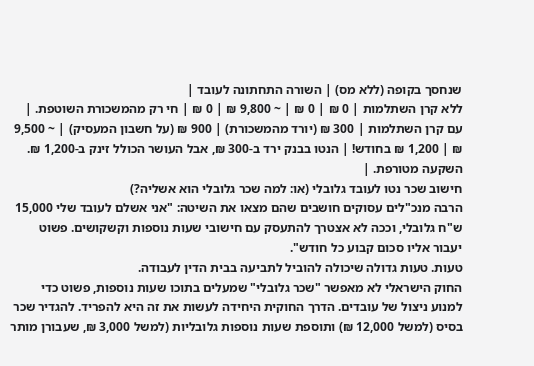שנחסך בקופה (ללא מס) | השורה התחתונה לעובד |
ללא קרן השתלמות | 0 ₪ | 0 ₪ | ~ 9,800 ₪ | 0 ₪ | חי רק מהמשכורת השוטפת. |
עם קרן השתלמות | 300 ₪ (יורד מהמשכורת) | 900 ₪ (על חשבון המעסיק) | ~ 9,500 ₪ | 1,200 ₪ בחודש! | הנטו בבנק ירד ב-300 ₪, אבל העושר הכולל זינק ב-1,200 ₪. השקעה מטורפת. |
חישוב שכר נטו לעובד גלובלי (או: למה שכר גלובלי הוא אשליה?)
הרבה מנכ"לים עסוקים חושבים שהם מצאו את השיטה: "אני אשלם לעובד שלי 15,000 ש"ח גלובלי, וככה לא אצטרך להתעסק עם חישובי שעות נוספות וקשקושים. פשוט יעבור אליו סכום קבוע כל חודש".
טעות. טעות גדולה שיכולה להוביל לתביעה בבית הדין לעבודה.
החוק הישראלי לא מאפשר "שכר גלובלי" שמעלים בתוכו שעות נוספות, פשוט כדי למנוע ניצול של עובדים. הדרך החוקית היחידה לעשות את זה היא להפריד. להגדיר שכר בסיס (למשל 12,000 ₪) ותוספת שעות נוספות גלובליות (למשל 3,000 ₪, שעבורן מותר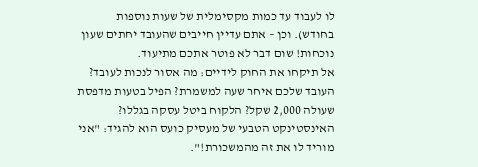לו לעבוד עד כמות מקסימלית של שעות נוספות בחודש). וכן – אתם עדיין חייבים שהעובד יחתים שעון נוכחות! שום דבר לא פוטר אתכם מתיעוד.
אל תיקחו את החוק לידיים: מה אסור לנכות לעובד?
העובד שלכם איחר שעה למשמרת? הפיל בטעות מדפסת שעולה 2,000 שקל? הלקוח ביטל עסקה בגללו? האינסטינקט הטבעי של מעסיק כועס הוא להגיד: "אני מוריד לו את זה מהמשכורת!".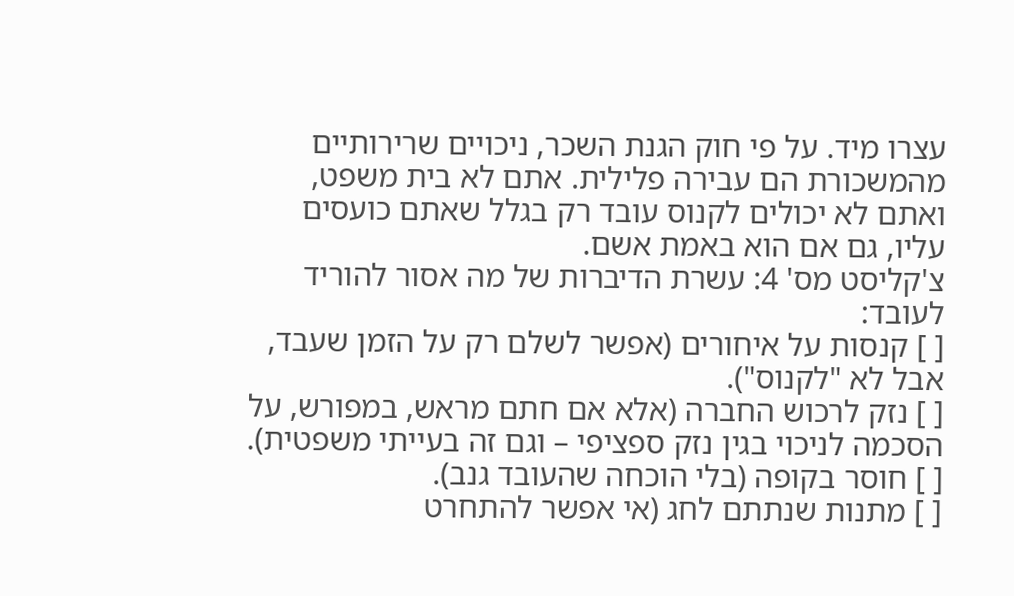עצרו מיד. על פי חוק הגנת השכר, ניכויים שרירותיים מהמשכורת הם עבירה פלילית. אתם לא בית משפט, ואתם לא יכולים לקנוס עובד רק בגלל שאתם כועסים עליו, גם אם הוא באמת אשם.
צ'קליסט מס' 4: עשרת הדיברות של מה אסור להוריד לעובד:
[ ] קנסות על איחורים (אפשר לשלם רק על הזמן שעבד, אבל לא "לקנוס").
[ ] נזק לרכוש החברה (אלא אם חתם מראש, במפורש, על הסכמה לניכוי בגין נזק ספציפי – וגם זה בעייתי משפטית).
[ ] חוסר בקופה (בלי הוכחה שהעובד גנב).
[ ] מתנות שנתתם לחג (אי אפשר להתחרט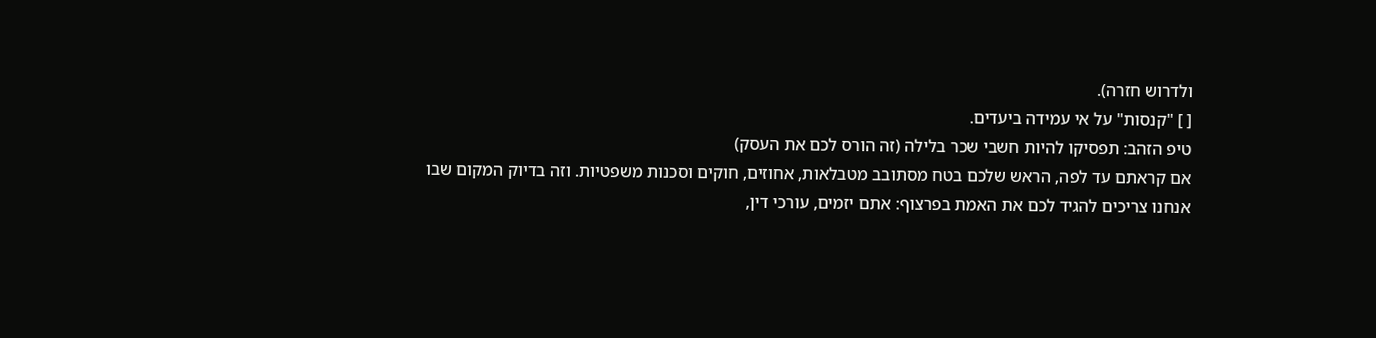ולדרוש חזרה).
[ ] "קנסות" על אי עמידה ביעדים.
טיפ הזהב: תפסיקו להיות חשבי שכר בלילה (זה הורס לכם את העסק)
אם קראתם עד לפה, הראש שלכם בטח מסתובב מטבלאות, אחוזים, חוקים וסכנות משפטיות. וזה בדיוק המקום שבו אנחנו צריכים להגיד לכם את האמת בפרצוף: אתם יזמים, עורכי דין,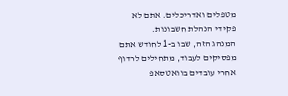מטפלים ואדריכלים. אתם לא פקידי הנהלת חשבונות.
המנהג הזה, שבו ב-1 לחודש אתם מפסיקים לעבוד, מתחילים לרדוף אחרי עובדים בוואטסאפ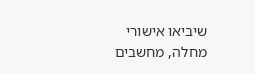שיביאו אישורי מחלה, מחשבים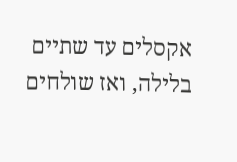אקסלים עד שתיים בלילה, ואז שולחים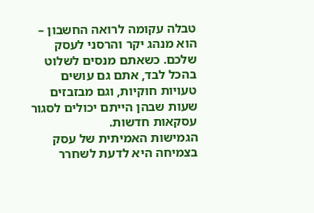טבלה עקומה לרואה החשבון – הוא מנהג יקר והרסני לעסק שלכם. כשאתם מנסים לשלוט בהכל לבד, אתם גם עושים טעויות חוקיות, וגם מבזבזים שעות שבהן הייתם יכולים לסגור עסקאות חדשות.
הגמישות האמיתית של עסק בצמיחה היא לדעת לשחרר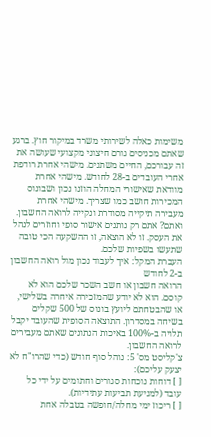משימות כאלה לשירותי משרד במיקור חוץ. ברגע שאתם מכניסים גורם חיצוני מקצועי שעושה את זה עבורכם, החיים משתנים. מישהי אחרת רודפת אחרי העובדים ב-28 לחודש. מישהי אחרת מוודאת שאישורי המחלה הוזנו נכון ושבונוס המכירות חושב כמו שצריך. מישהי אחרת מעבירה תיקייה מסודרת ונקייה לרואה החשבון. ואתם? אתם רק נותנים אישור סופי וחוזרים לנהל את העסק. זו לא הוצאה, זו ההשקעה הכי טובה שתעשו בשפיות שלכם.
העברת המקל: איך לעבוד נכון מול רואה החשבון ב-2 לחודש
הרואה חשבון או חשב השכר שלכם הוא לא קוסם. הוא לא יודע שהמזכירה איחרה בשלישי, או שהבטחתם ליועץ בונוס של 500 שקלים בשיחה במסדרון. התוצאה הסופית שהעובד יקבל תלויה ב-100% באיכות הנתונים שאתם מעבירים לרואה החשבון.
צ'קליסט מס' 5: נוהל סוף חודש (כדי שהרו"ח לא יצעק עליכם):
[ ] דוחות נוכחות סגורים וחתומים על ידי כל עובד (למניעת תביעות עתידיות).
[ ] ריכוז ימי מחלה/חופשה בטבלה אחת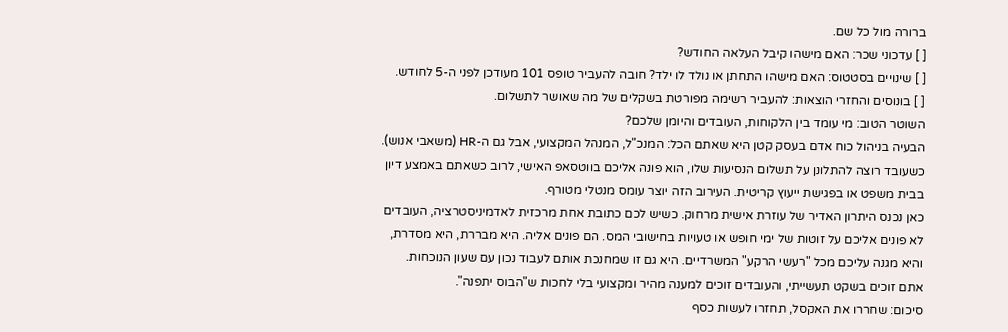ברורה מול כל שם.
[ ] עדכוני שכר: האם מישהו קיבל העלאה החודש?
[ ] שינויים בסטטוס: האם מישהו התחתן או נולד לו ילד? חובה להעביר טופס 101 מעודכן לפני ה-5 לחודש.
[ ] בונוסים והחזרי הוצאות: להעביר רשימה מפורטת בשקלים של מה שאושר לתשלום.
השוטר הטוב: מי עומד בין הלקוחות, העובדים והיומן שלכם?
הבעיה בניהול כוח אדם בעסק קטן היא שאתם הכל: המנכ"ל, המנהל המקצועי, אבל גם ה-HR (משאבי אנוש). כשעובד רוצה להתלונן על תשלום הנסיעות שלו, הוא פונה אליכם בווטסאפ האישי, לרוב כשאתם באמצע דיון בבית משפט או בפגישת ייעוץ קריטית. העירוב הזה יוצר עומס מנטלי מטורף.
כאן נכנס היתרון האדיר של עוזרת אישית מרחוק. כשיש לכם כתובת אחת מרכזית לאדמיניסטרציה, העובדים לא פונים אליכם על זוטות של ימי חופש או טעויות בחישובי המס. הם פונים אליה. היא מבררת, היא מסדרת, והיא מגנה עליכם מכל "רעשי הרקע" המשרדיים. היא גם זו שמחנכת אותם לעבוד נכון עם שעון הנוכחות. אתם זוכים בשקט תעשייתי, והעובדים זוכים למענה מהיר ומקצועי בלי לחכות ש"הבוס יתפנה".
סיכום: שחררו את האקסל, תחזרו לעשות כסף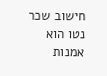חישוב שכר נטו הוא אמנות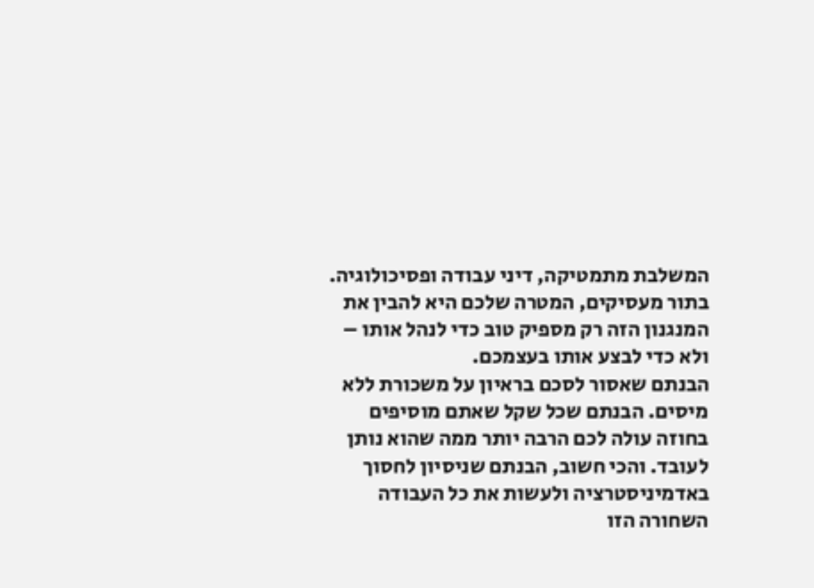המשלבת מתמטיקה, דיני עבודה ופסיכולוגיה. בתור מעסיקים, המטרה שלכם היא להבין את המנגנון הזה רק מספיק טוב כדי לנהל אותו – ולא כדי לבצע אותו בעצמכם.
הבנתם שאסור לסכם בראיון על משכורת ללא מיסים. הבנתם שכל שקל שאתם מוסיפים בחוזה עולה לכם הרבה יותר ממה שהוא נותן לעובד. והכי חשוב, הבנתם שניסיון לחסוך באדמיניסטרציה ולעשות את כל העבודה השחורה הזו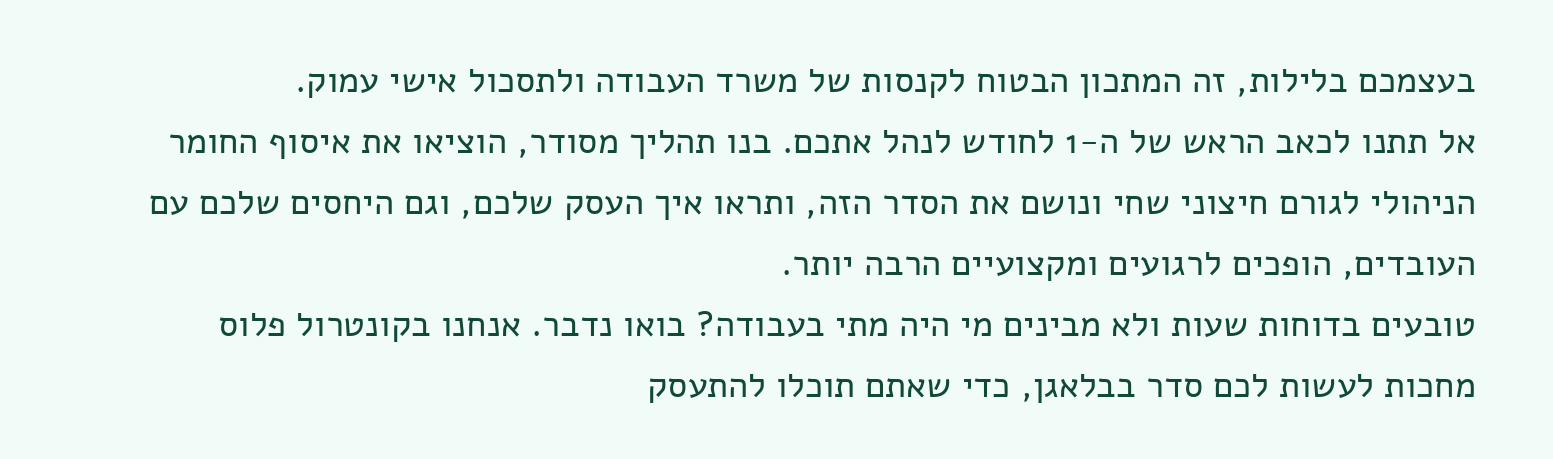בעצמכם בלילות, זה המתכון הבטוח לקנסות של משרד העבודה ולתסכול אישי עמוק.
אל תתנו לכאב הראש של ה-1 לחודש לנהל אתכם. בנו תהליך מסודר, הוציאו את איסוף החומר הניהולי לגורם חיצוני שחי ונושם את הסדר הזה, ותראו איך העסק שלכם, וגם היחסים שלכם עם העובדים, הופכים לרגועים ומקצועיים הרבה יותר.
טובעים בדוחות שעות ולא מבינים מי היה מתי בעבודה? בואו נדבר. אנחנו בקונטרול פלוס מחכות לעשות לכם סדר בבלאגן, כדי שאתם תוכלו להתעסק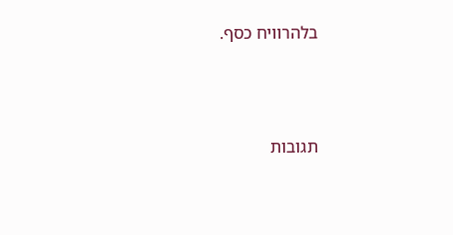בלהרוויח כסף.




תגובות